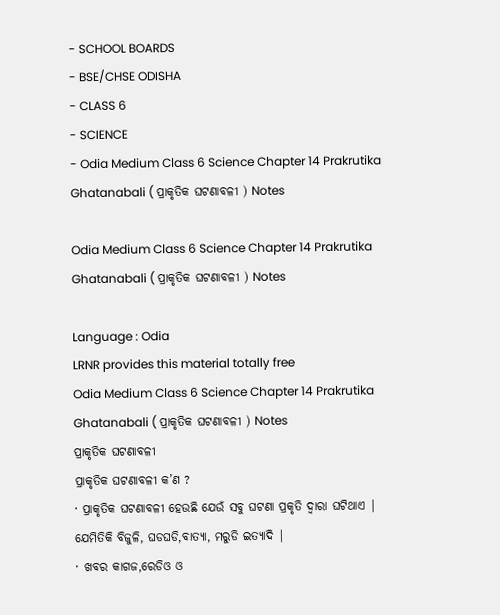- SCHOOL BOARDS
- BSE/CHSE ODISHA
- CLASS 6
- SCIENCE
- Odia Medium Class 6 Science Chapter 14 Prakrutika Ghatanabali ( ପ୍ରାକୃତିକ ଘଟଣାବଳୀ ) Notes

Odia Medium Class 6 Science Chapter 14 Prakrutika Ghatanabali ( ପ୍ରାକୃତିକ ଘଟଣାବଳୀ ) Notes

Language : Odia
LRNR provides this material totally free
Odia Medium Class 6 Science Chapter 14 Prakrutika Ghatanabali ( ପ୍ରାକୃତିକ ଘଟଣାବଳୀ ) Notes
ପ୍ରାକୃତିକ ଘଟଣାବଳୀ
ପ୍ରାକୃତିକ ଘଟଣାବଳୀ କ’ଣ ?
· ପ୍ରାକୃତିକ ଘଟଣାବଳୀ ହେଉଛି ଯେଉଁ ସବୁ ଘଟଣା ପ୍ରକୃତି ଦ୍ୱାରା ଘଟିଥାଏ | ଯେମିତିକି ବିଜୁଳି, ଘଡଘଡି,ବାତ୍ୟା, ମରୁଡି ଇତ୍ୟାଦି |
· ଖବର କାଗଜ,ରେଡିଓ ଓ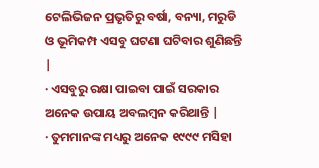ଟେଲିଭିଜନ ପ୍ରଭୃତିରୁ ବର୍ଷା, ବନ୍ୟା, ମରୁଡି ଓ ଭୂମିକମ୍ପ ଏସବୁ ଘଟଣା ଘଟିବାର ଶୁଣିଛନ୍ତି |
· ଏସବୁରୁ ରକ୍ଷା ପାଇବା ପାଇଁ ସରକାର ଅନେକ ଉପାୟ ଅବଲମ୍ବନ କରିଥାନ୍ତି |
· ତୁମମାନଙ୍କ ମଧ୍ୟରୁ ଅନେକ ୧୯୯୯ ମସିହା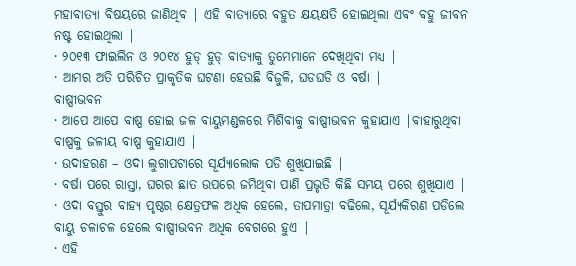ମହାବାତ୍ୟା ବିଷୟରେ ଜାଣିଥିବ | ଏହି ବାତ୍ୟାରେ ବହୁତ କ୍ଷୟକ୍ଷତି ହୋଇଥିଲା ଏବଂ ବହୁ ଜୀବନ ନଷ୍ଟ ହୋଇଥିଲା |
· ୨୦୧୩ ଫାଇଲିନ ଓ ୨୦୧୪ ହୁଡ୍ ହୁଡ୍ ବାତ୍ୟାକୁ ତୁମେମାନେ ଦେଖିଥିବା ମଧ୍ୟ |
· ଆମର ଅତି ପରିଚିତ ପ୍ରାକୃତିକ ଘଟଣା ହେଉଛି ବିଜୁଳି, ଘଡଘଡି ଓ ବର୍ଷା |
ବାଷ୍ପୀଭବନ
· ଆପେ ଆପେ ବାଷ୍ପ ହୋଇ ଜଳ ବାୟୁମଣ୍ଡଳରେ ମିଶିବାକୁ ବାଷ୍ପୀଭବନ କୁହାଯାଏ |ବାହାରୁଥିବା ବାଷ୍ପକୁ ଜଳୀୟ ବାଷ୍ପ କୁହାଯାଏ |
· ଉଦାହରଣ – ଓଦା ଲୁଗାପଟାରେ ସୂର୍ଯ୍ୟାଲୋକ ପଡି ଶୁଖିଯାଇଛି |
· ବର୍ଷା ପରେ ରାସ୍ତା, ଘରର ଛାତ ଉପରେ ଜମିଥିବା ପାଣି ପ୍ରଭୃତି କିଛି ସମୟ ପରେ ଶୁଖିଯାଏ |
· ଓଦା ବସ୍ତୁର ବାହ୍ୟ ପୃଷ୍ଠର କ୍ଷେତ୍ରଫଳ ଅଧିକ ହେଲେ, ତାପମାତ୍ରା ବଢିଲେ, ସୂର୍ଯ୍ୟକିରଣ ପଡିଲେ ବାୟୁ ଚଳାଚଳ ହେଲେ ବାଷ୍ପୀଭବନ ଅଧିକ ବେଗରେ ହୁଏ |
· ଏହି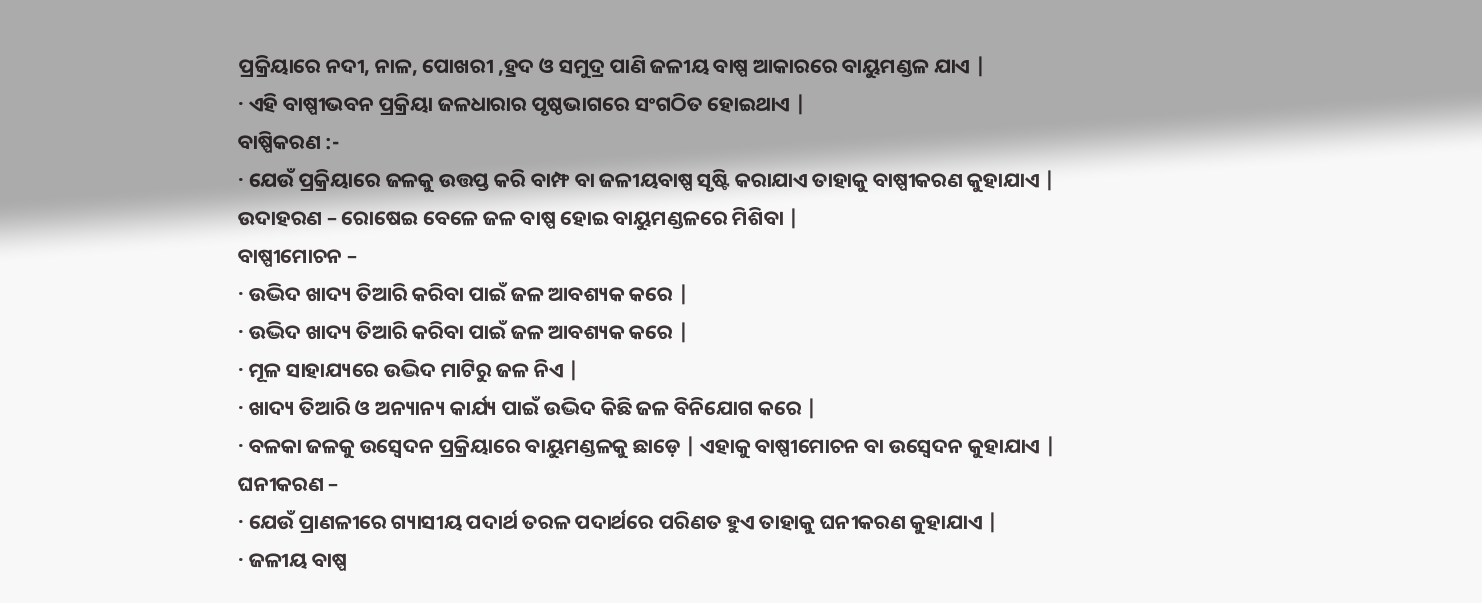ପ୍ରକ୍ରିୟାରେ ନଦୀ, ନାଳ, ପୋଖରୀ ,ହ୍ରଦ ଓ ସମୁଦ୍ର ପାଣି ଜଳୀୟ ବାଷ୍ପ ଆକାରରେ ବାୟୁମଣ୍ଡଳ ଯାଏ |
· ଏହି ବାଷ୍ପୀଭବନ ପ୍ରକ୍ରିୟା ଜଳଧାରାର ପୃଷ୍ଠଭାଗରେ ସଂଗଠିତ ହୋଇଥାଏ |
ବାଷ୍ପିକରଣ :-
· ଯେଉଁ ପ୍ରକ୍ରିୟାରେ ଜଳକୁ ଉତ୍ତପ୍ତ କରି ବାମ୍ଫ ବା ଜଳୀୟବାଷ୍ପ ସୃଷ୍ଟି କରାଯାଏ ତାହାକୁ ବାଷ୍ପୀକରଣ କୁହାଯାଏ |
ଉଦାହରଣ – ରୋଷେଇ ବେଳେ ଜଳ ବାଷ୍ପ ହୋଇ ବାୟୁମଣ୍ଡଳରେ ମିଶିବା |
ବାଷ୍ପୀମୋଚନ –
· ଉଦ୍ଭିଦ ଖାଦ୍ୟ ତିଆରି କରିବା ପାଇଁ ଜଳ ଆବଶ୍ୟକ କରେ |
· ଉଦ୍ଭିଦ ଖାଦ୍ୟ ତିଆରି କରିବା ପାଇଁ ଜଳ ଆବଶ୍ୟକ କରେ |
· ମୂଳ ସାହାଯ୍ୟରେ ଉଦ୍ଭିଦ ମାଟିରୁ ଜଳ ନିଏ |
· ଖାଦ୍ୟ ତିଆରି ଓ ଅନ୍ୟାନ୍ୟ କାର୍ଯ୍ୟ ପାଇଁ ଉଦ୍ଭିଦ କିଛି ଜଳ ବିନିଯୋଗ କରେ |
· ବଳକା ଜଳକୁ ଉସ୍ୱେଦନ ପ୍ରକ୍ରିୟାରେ ବାୟୁମଣ୍ଡଳକୁ ଛାଡ଼େ | ଏହାକୁ ବାଷ୍ପୀମୋଚନ ବା ଉସ୍ୱେଦନ କୁହାଯାଏ |
ଘନୀକରଣ –
· ଯେଉଁ ପ୍ରାଣଳୀରେ ଗ୍ୟାସୀୟ ପଦାର୍ଥ ତରଳ ପଦାର୍ଥରେ ପରିଣତ ହୁଏ ତାହାକୁ ଘନୀକରଣ କୁହାଯାଏ |
· ଜଳୀୟ ବାଷ୍ପ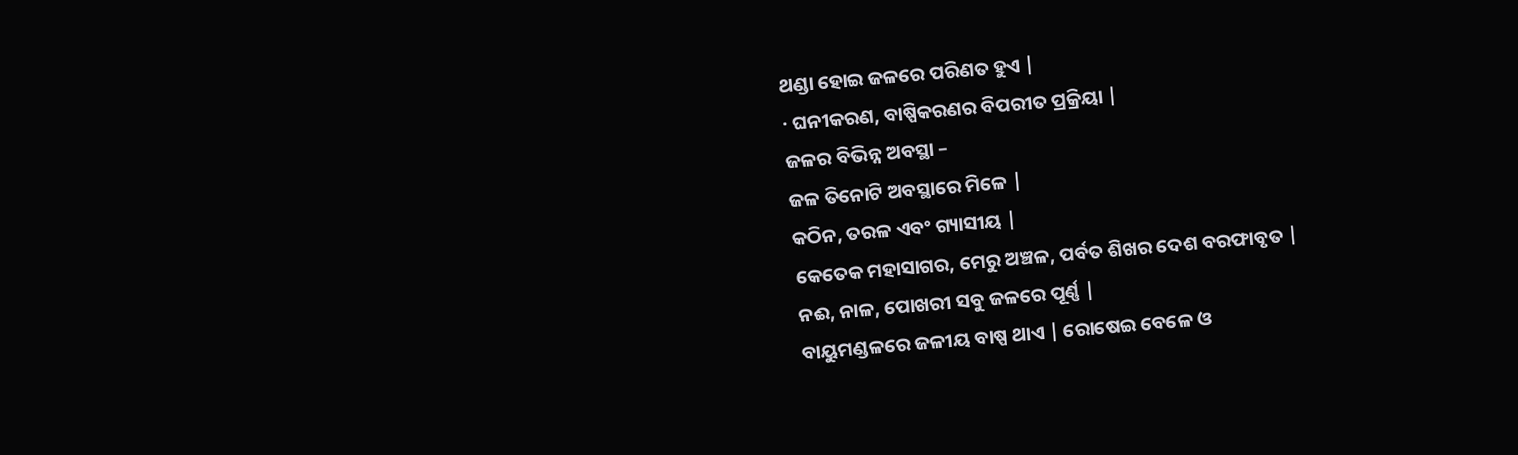ଥଣ୍ଡା ହୋଇ ଜଳରେ ପରିଣତ ହୁଏ |
· ଘନୀକରଣ, ବାଷ୍ପିକରଣର ବିପରୀତ ପ୍ରକ୍ରିୟା |
ଜଳର ବିଭିନ୍ନ ଅବସ୍ଥା –
ଜଳ ତିନୋଟି ଅବସ୍ଥାରେ ମିଳେ |
କଠିନ, ତରଳ ଏବଂ ଗ୍ୟାସୀୟ |
କେତେକ ମହାସାଗର, ମେରୁ ଅଞ୍ଚଳ, ପର୍ବତ ଶିଖର ଦେଶ ବରଫାବୃତ |
ନଈ, ନାଳ, ପୋଖରୀ ସବୁ ଜଳରେ ପୂର୍ଣ୍ଣ |
ବାୟୁମଣ୍ଡଳରେ ଜଳୀୟ ବାଷ୍ପ ଥାଏ | ରୋଷେଇ ବେଳେ ଓ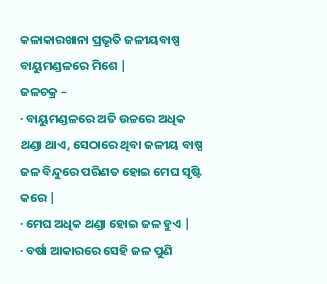କଳାକାରଖାନା ପ୍ରଭୃତି ଜଳୀୟବାଷ୍ପ ବାୟୁମଣ୍ଡଳରେ ମିଶେ |
ଜଳଚକ୍ର –
· ବାୟୁମଣ୍ଡଳରେ ଅତି ଉଚ୍ଚରେ ଅଧିକ ଥଣ୍ଡା ଥାଏ, ସେଠାରେ ଥିବା ଜଳୀୟ ବାଷ୍ପ ଜଳ ବିନ୍ଦୁରେ ପରିଣତ ହୋଇ ମେଘ ସୃଷ୍ଟି କରେ |
· ମେଘ ଅଧିକ ଥଣ୍ଡା ହୋଇ ଜଳ ହୁଏ |
· ବର୍ଷା ଆକାରରେ ସେହି ଜଳ ପୁଣି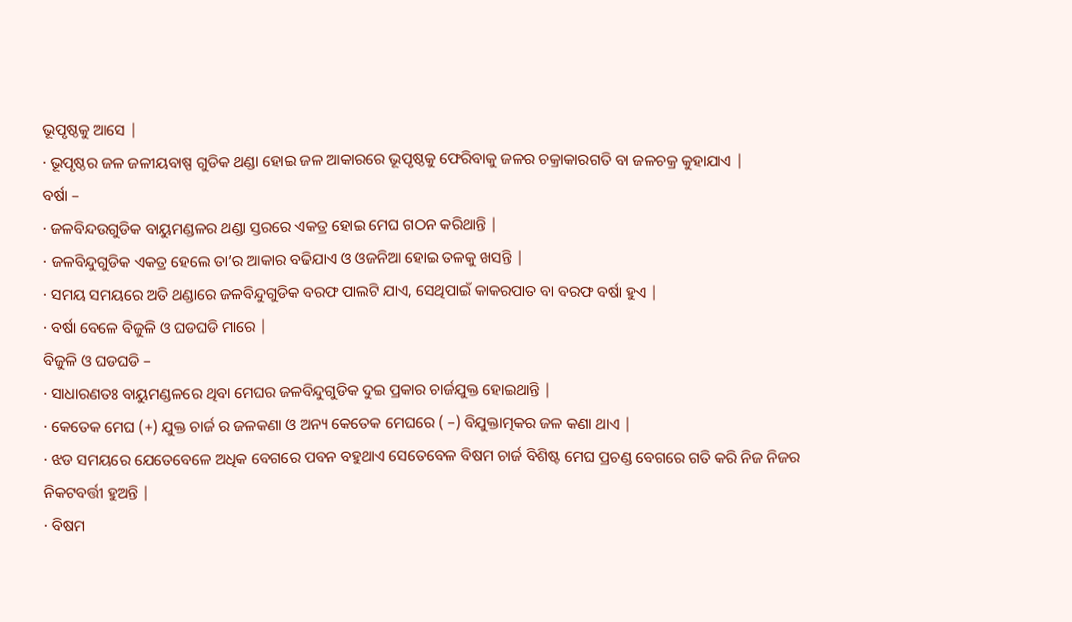ଭୂପୃଷ୍ଠକୁ ଆସେ |
· ଭୂପୃଷ୍ଠର ଜଳ ଜଳୀୟବାଷ୍ପ ଗୁଡିକ ଥଣ୍ଡା ହୋଇ ଜଳ ଆକାରରେ ଭୂପୃଷ୍ଠକୁ ଫେରିବାକୁ ଜଳର ଚକ୍ରାକାରଗତି ବା ଜଳଚକ୍ର କୁହାଯାଏ |
ବର୍ଷା –
· ଜଳବିନ୍ଦଉଗୁଡିକ ବାୟୁମଣ୍ଡଳର ଥଣ୍ଡା ସ୍ତରରେ ଏକତ୍ର ହୋଇ ମେଘ ଗଠନ କରିଥାନ୍ତି |
· ଜଳବିନ୍ଦୁଗୁଡିକ ଏକତ୍ର ହେଲେ ତା’ର ଆକାର ବଢିଯାଏ ଓ ଓଜନିଆ ହୋଇ ତଳକୁ ଖସନ୍ତି |
· ସମୟ ସମୟରେ ଅତି ଥଣ୍ଡାରେ ଜଳବିନ୍ଦୁଗୁଡିକ ବରଫ ପାଲଟି ଯାଏ, ସେଥିପାଇଁ କାକରପାତ ବା ବରଫ ବର୍ଷା ହୁଏ |
· ବର୍ଷା ବେଳେ ବିଜୁଳି ଓ ଘଡଘଡି ମାରେ |
ବିଜୁଳି ଓ ଘଡଘଡି –
· ସାଧାରଣତଃ ବାୟୁମଣ୍ଡଳରେ ଥିବା ମେଘର ଜଳବିନ୍ଦୁଗୁଡିକ ଦୁଇ ପ୍ରକାର ଚାର୍ଜଯୁକ୍ତ ହୋଇଥାନ୍ତି |
· କେତେକ ମେଘ (+) ଯୁକ୍ତ ଚାର୍ଜ ର ଜଳକଣା ଓ ଅନ୍ୟ କେତେକ ମେଘରେ ( –) ବିଯୁକ୍ତାତ୍ମକର ଜଳ କଣା ଥାଏ |
· ଝଡ ସମୟରେ ଯେତେବେଳେ ଅଧିକ ବେଗରେ ପବନ ବହୁଥାଏ ସେତେବେଳ ବିଷମ ଚାର୍ଜ ବିଶିଷ୍ଟ ମେଘ ପ୍ରଚଣ୍ଡ ବେଗରେ ଗତି କରି ନିଜ ନିଜର ନିକଟବର୍ତ୍ତୀ ହୁଅନ୍ତି |
· ବିଷମ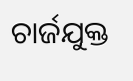ଚାର୍ଜଯୁକ୍ତ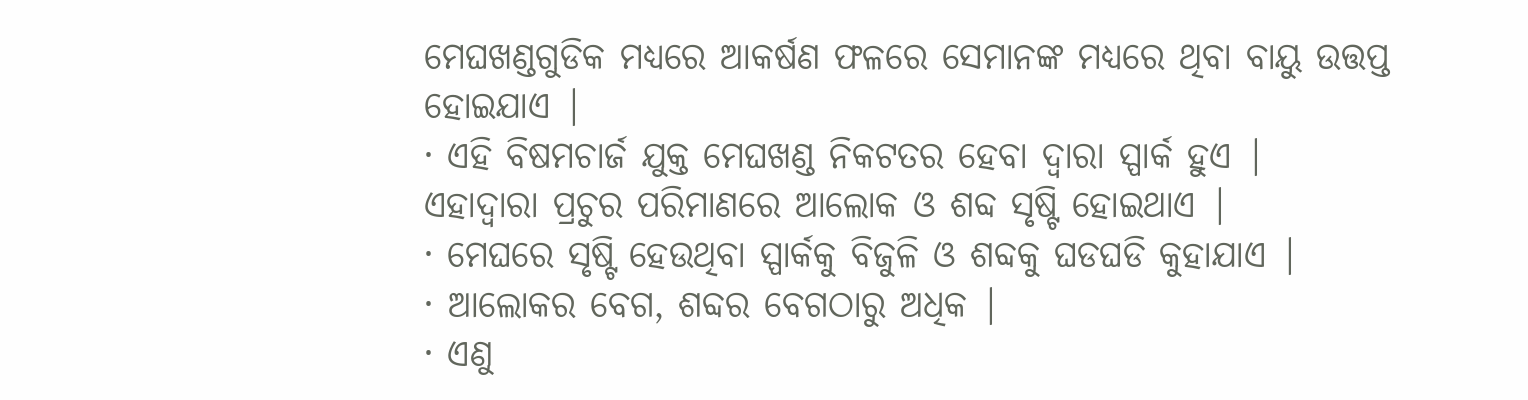ମେଘଖଣ୍ଡଗୁଡିକ ମଧ୍ୟରେ ଆକର୍ଷଣ ଫଳରେ ସେମାନଙ୍କ ମଧ୍ୟରେ ଥିବା ବାୟୁ ଉତ୍ତପ୍ତ ହୋଇଯାଏ |
· ଏହି ବିଷମଚାର୍ଜ ଯୁକ୍ତ ମେଘଖଣ୍ଡ ନିକଟତର ହେବା ଦ୍ୱାରା ସ୍ପାର୍କ ହୁଏ | ଏହାଦ୍ୱାରା ପ୍ରଚୁର ପରିମାଣରେ ଆଲୋକ ଓ ଶବ୍ଦ ସୃଷ୍ଟି ହୋଇଥାଏ |
· ମେଘରେ ସୃଷ୍ଟି ହେଉଥିବା ସ୍ପାର୍କକୁ ବିଜୁଳି ଓ ଶବ୍ଦକୁ ଘଡଘଡି କୁହାଯାଏ |
· ଆଲୋକର ବେଗ, ଶବ୍ଦର ବେଗଠାରୁ ଅଧିକ |
· ଏଣୁ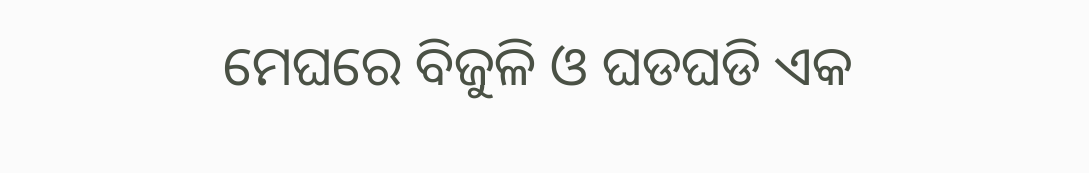ମେଘରେ ବିଜୁଳି ଓ ଘଡଘଡି ଏକ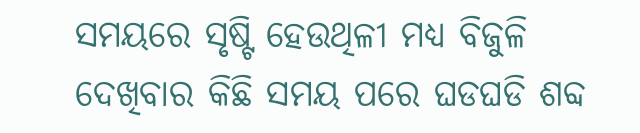ସମୟରେ ସୃଷ୍ଟି ହେଉଥିଳୀ ମଧ୍ୟ ବିଜୁଳି ଦେଖିବାର କିଛି ସମୟ ପରେ ଘଡଘଡି ଶବ୍ଦ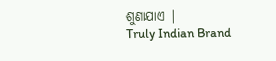ଶୁଣାଯାଏ |
Truly Indian Brand